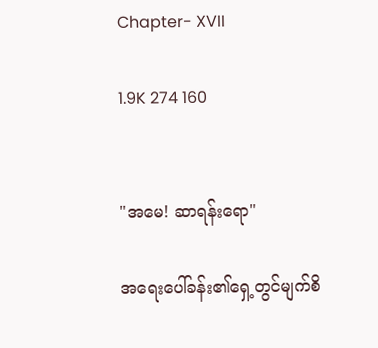Chapter- XVII

1.9K 274 160


"အမေ! ဆာရန်းရော"

အရေးပေါ်ခန်း၏ရှေ့တွင်မျက်စိ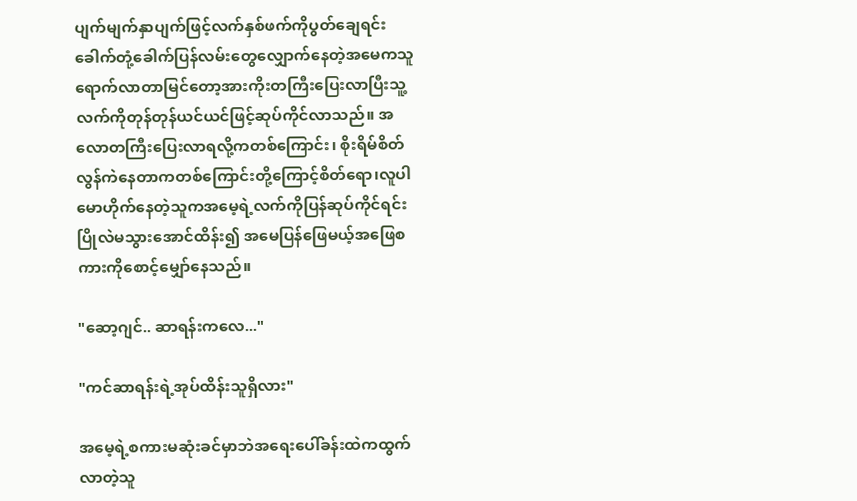ပျက်မျက်နှာပျက်ဖြင့်လက်နှစ်ဖက်ကိုပွတ်ချေရင်းခေါက်တုံ့ခေါက်ပြန်လမ်းတွေလျှောက်နေတဲ့အမေကသူရောက်လာတာမြင်တော့အားကိုးတကြီးပြေးလာပြီးသူ့လက်ကိုတုန်တုန်ယင်ယင်ဖြင့်ဆုပ်ကိုင်လာသည်။ အလောတကြီးပြေးလာရလို့ကတစ်ကြောင်း၊ စိုးရိမ်စိတ်လွန်ကဲနေတာကတစ်ကြောင်းတို့ကြောင့်စိတ်ရော၊လူပါမောဟိုက်နေတဲ့သူကအမေ့ရဲ့လက်ကိုပြန်ဆုပ်ကိုင်ရင်းပြိုလဲမသွားအောင်ထိန်း၍ အမေပြန်ဖြေမယ့်အဖြေစကားကိုစောင့်မျှော်နေသည်။

"ဆော့ဂျင်.. ဆာရန်းကလေ..."

"ကင်ဆာရန်းရဲ့အုပ်ထိန်းသူရှိလား"

အမေ့ရဲ့စကားမဆုံးခင်မှာဘဲအရေးပေါ်ခန်းထဲကထွက်လာတဲ့သူ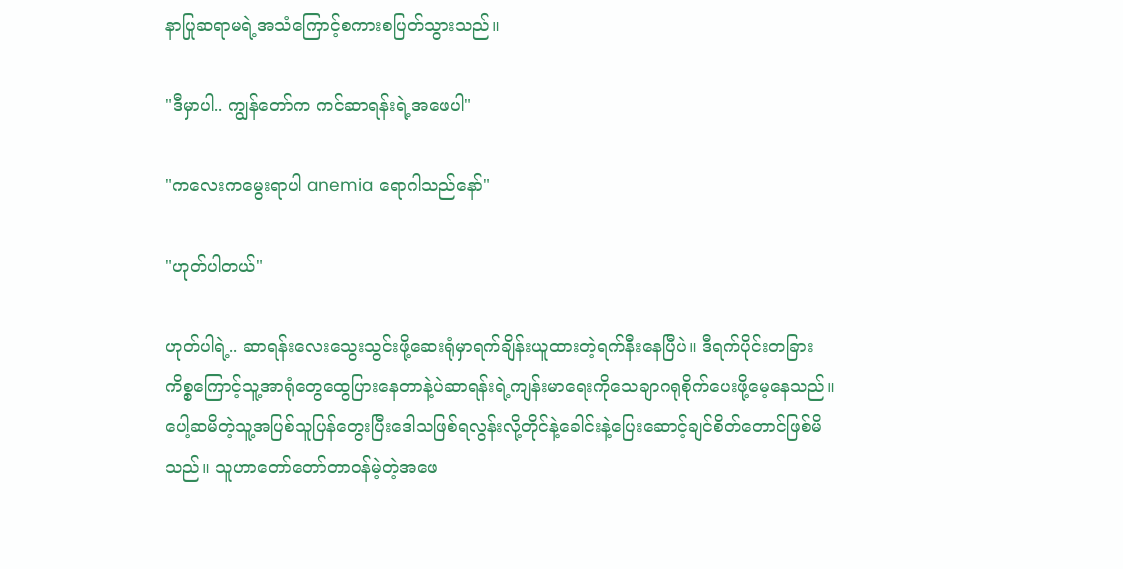နာပြုဆရာမရဲ့အသံကြောင့်စကားစပြတ်သွားသည်။

"ဒီမှာပါ.. ကျွန်တော်က ကင်ဆာရန်းရဲ့အဖေပါ"

"ကလေးကမွေးရာပါ anemia ရောဂါသည်နော်"

"ဟုတ်ပါတယ်"

ဟုတ်ပါရဲ့.. ဆာရန်းလေးသွေးသွင်းဖို့ဆေးရုံမှာရက်ချိန်းယူထားတဲ့ရက်နီးနေပြီပဲ။ ဒီရက်ပိုင်းတခြားကိစ္စကြောင့်သူ့အာရုံတွေထွေပြားနေတာနဲ့ပဲဆာရန်းရဲ့ကျန်းမာရေးကိုသေချာဂရုစိုက်ပေးဖို့မေ့နေသည်။ ပေါ့ဆမိတဲ့သူ့အပြစ်သူပြန်တွေးပြီးဒေါသဖြစ်ရလွန်းလို့တိုင်နဲ့ခေါင်းနဲ့ပြေးဆောင့်ချင်စိတ်တောင်ဖြစ်မိသည်။ သူဟာတော်တော်တာဝန်မဲ့တဲ့အဖေ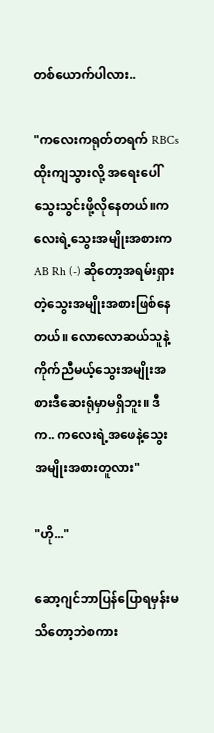တစ်ယောက်ပါလား..

"ကလေးကရုတ်တရက် RBCs ထိုးကျသွားလို့ အရေးပေါ်သွေးသွင်းဖို့လိုနေတယ်။ကလေးရဲ့သွေးအမျိုးအစားက AB Rh (-) ဆိုတော့အရမ်းရှားတဲ့သွေးအမျိုးအစားဖြစ်နေတယ်။ လောလောဆယ်သူနဲ့ကိုက်ညီမယ့်သွေးအမျိုးအစားဒီဆေးရုံမှာမရှိဘူး။ ဒီက.. ကလေးရဲ့အဖေနဲ့သွေးအမျိုးအစားတူလား"

"ဟို..."

ဆော့ဂျင်ဘာပြန်ပြောရမှန်းမသိတော့ဘဲစကား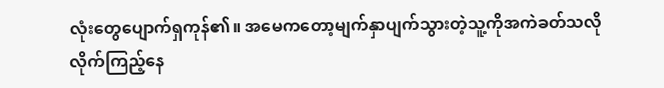လုံးတွေပျောက်ရှကုန်၏။ အမေကတော့မျက်နှာပျက်သွားတဲ့သူ့ကိုအကဲခတ်သလိုလိုက်ကြည့်နေ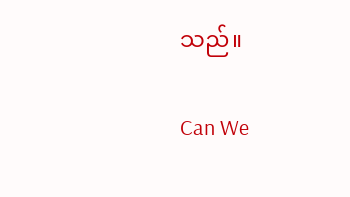သည်။

Can We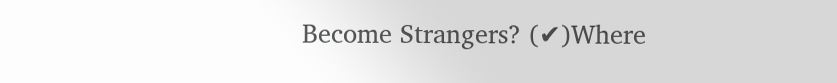Become Strangers? (✔)Where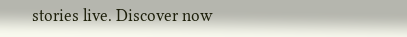stories live. Discover now